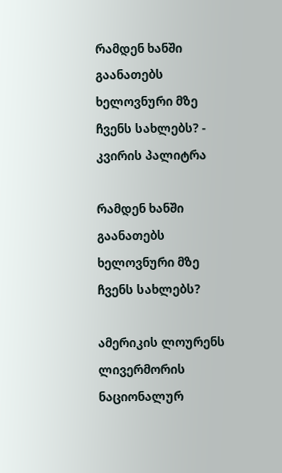რამდენ ხანში გაანათებს ხელოვნური მზე ჩვენს სახლებს? - კვირის პალიტრა

რამდენ ხანში გაანათებს ხელოვნური მზე ჩვენს სახლებს?

ამერიკის ლოურენს ლივერმორის ნაციონალურ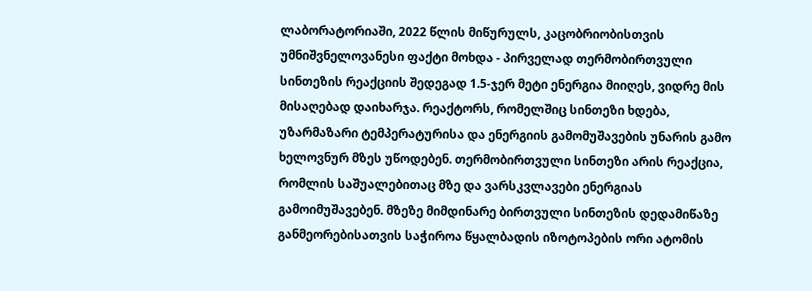ლაბორატორიაში, 2022 წლის მიწურულს, კაცობრიობისთვის უმნიშვნელოვანესი ფაქტი მოხდა - პირველად თერმობირთვული სინთეზის რეაქციის შედეგად 1.5-ჯერ მეტი ენერგია მიიღეს, ვიდრე მის მისაღებად დაიხარჯა. რეაქტორს, რომელშიც სინთეზი ხდება, უზარმაზარი ტემპერატურისა და ენერგიის გამომუშავების უნარის გამო ხელოვნურ მზეს უწოდებენ. თერმობირთვული სინთეზი არის რეაქცია, რომლის საშუალებითაც მზე და ვარსკვლავები ენერგიას გამოიმუშავებენ. მზეზე მიმდინარე ბირთვული სინთეზის დედამიწაზე განმეორებისათვის საჭიროა წყალბადის იზოტოპების ორი ატომის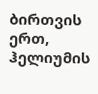ბირთვის ერთ, ჰელიუმის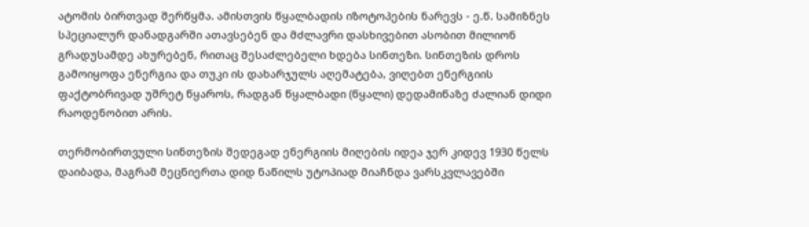ატომის ბირთვად შერწყმა. ამისთვის წყალბადის იზოტოპების ნარევს - ე.წ. სამიზნეს სპეციალურ დანადგარში ათავსებენ და მძლავრი დასხივებით ასობით მილიონ გრადუსამდე ახურებენ, რითაც შესაძლებელი ხდება სინთეზი. სინთეზის დროს გამოიყოფა ენერგია და თუკი ის დახარჯულს აღემატება, ვიღებთ ენერგიის ფაქტობრივად უშრეტ წყაროს, რადგან წყალბადი (წყალი) დედამიწაზე ძალიან დიდი რაოდენობით არის.

თერმობირთვული სინთეზის შედეგად ენერგიის მიღების იდეა ჯერ კიდევ 1930 წელს დაიბადა, მაგრამ მეცნიერთა დიდ ნაწილს უტოპიად მიაჩნდა ვარსკვლავებში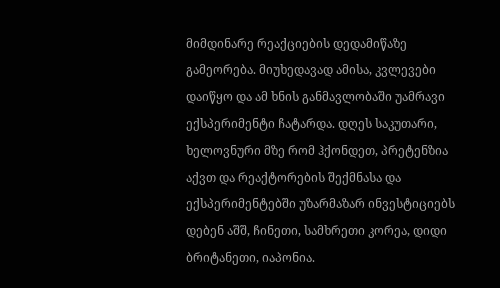მიმდინარე რეაქციების დედამიწაზე გამეორება. მიუხედავად ამისა, კვლევები დაიწყო და ამ ხნის განმავლობაში უამრავი ექსპერიმენტი ჩატარდა. დღეს საკუთარი, ხელოვნური მზე რომ ჰქონდეთ, პრეტენზია აქვთ და რეაქტორების შექმნასა და ექსპერიმენტებში უზარმაზარ ინვესტიციებს დებენ აშშ, ჩინეთი, სამხრეთი კორეა, დიდი ბრიტანეთი, იაპონია.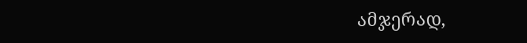ამჯერად,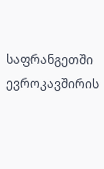საფრანგეთში ევროკავშირის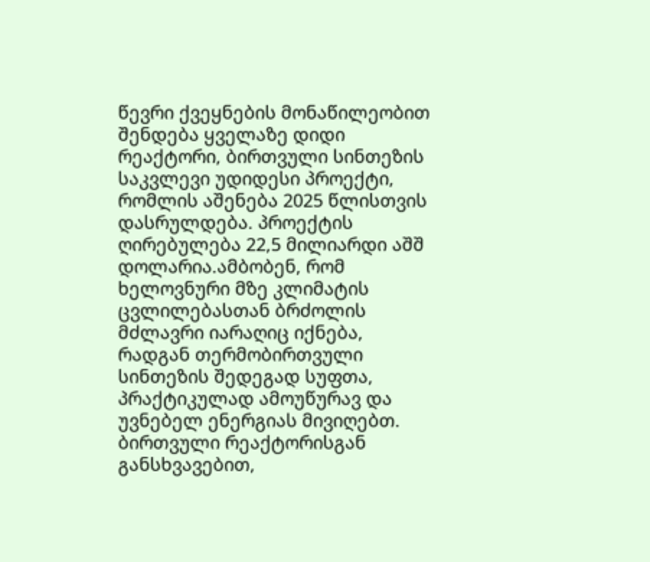წევრი ქვეყნების მონაწილეობით შენდება ყველაზე დიდი რეაქტორი, ბირთვული სინთეზის საკვლევი უდიდესი პროექტი, რომლის აშენება 2025 წლისთვის დასრულდება. პროექტის ღირებულება 22,5 მილიარდი აშშ დოლარია.ამბობენ, რომ ხელოვნური მზე კლიმატის ცვლილებასთან ბრძოლის მძლავრი იარაღიც იქნება, რადგან თერმობირთვული სინთეზის შედეგად სუფთა, პრაქტიკულად ამოუწურავ და უვნებელ ენერგიას მივიღებთ. ბირთვული რეაქტორისგან განსხვავებით,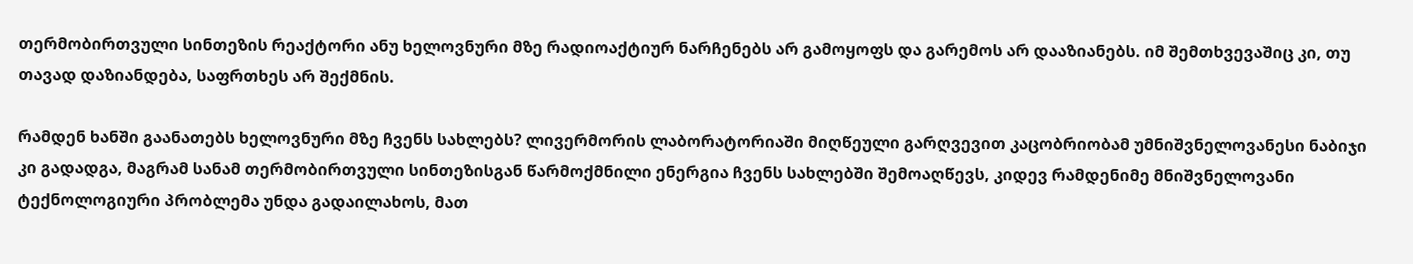თერმობირთვული სინთეზის რეაქტორი ანუ ხელოვნური მზე რადიოაქტიურ ნარჩენებს არ გამოყოფს და გარემოს არ დააზიანებს. იმ შემთხვევაშიც კი, თუ თავად დაზიანდება, საფრთხეს არ შექმნის.

რამდენ ხანში გაანათებს ხელოვნური მზე ჩვენს სახლებს? ლივერმორის ლაბორატორიაში მიღწეული გარღვევით კაცობრიობამ უმნიშვნელოვანესი ნაბიჯი კი გადადგა, მაგრამ სანამ თერმობირთვული სინთეზისგან წარმოქმნილი ენერგია ჩვენს სახლებში შემოაღწევს, კიდევ რამდენიმე მნიშვნელოვანი ტექნოლოგიური პრობლემა უნდა გადაილახოს, მათ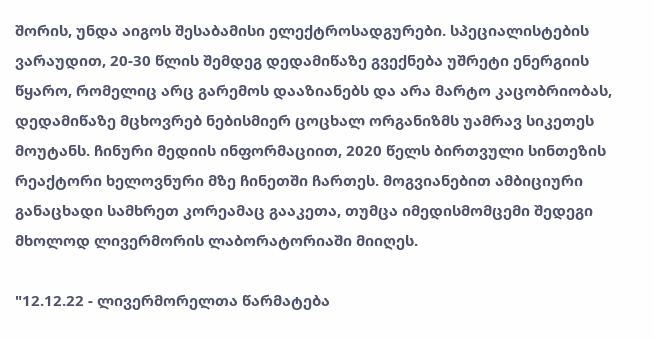შორის, უნდა აიგოს შესაბამისი ელექტროსადგურები. სპეციალისტების ვარაუდით, 20-30 წლის შემდეგ დედამიწაზე გვექნება უშრეტი ენერგიის წყარო, რომელიც არც გარემოს დააზიანებს და არა მარტო კაცობრიობას, დედამიწაზე მცხოვრებ ნებისმიერ ცოცხალ ორგანიზმს უამრავ სიკეთეს მოუტანს. ჩინური მედიის ინფორმაციით, 2020 წელს ბირთვული სინთეზის რეაქტორი ხელოვნური მზე ჩინეთში ჩართეს. მოგვიანებით ამბიციური განაცხადი სამხრეთ კორეამაც გააკეთა, თუმცა იმედისმომცემი შედეგი მხოლოდ ლივერმორის ლაბორატორიაში მიიღეს.

"12.12.22 - ლივერმორელთა წარმატება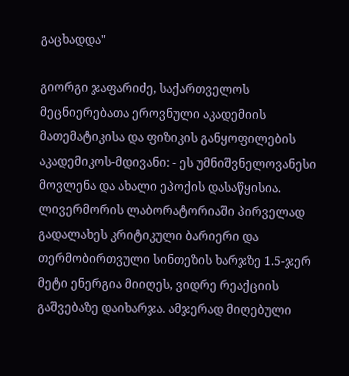გაცხადდა"

გიორგი ჯაფარიძე, საქართველოს მეცნიერებათა ეროვნული აკადემიის მათემატიკისა და ფიზიკის განყოფილების აკადემიკოს-მდივანი: - ეს უმნიშვნელოვანესი მოვლენა და ახალი ეპოქის დასაწყისია. ლივერმორის ლაბორატორიაში პირველად გადალახეს კრიტიკული ბარიერი და თერმობირთვული სინთეზის ხარჯზე 1.5-ჯერ მეტი ენერგია მიიღეს, ვიდრე რეაქციის გაშვებაზე დაიხარჯა. ამჯერად მიღებული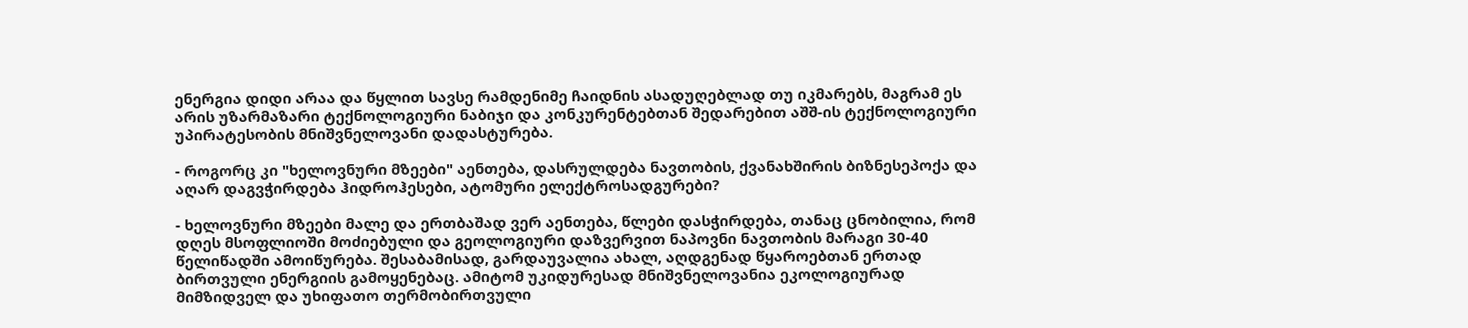ენერგია დიდი არაა და წყლით სავსე რამდენიმე ჩაიდნის ასადუღებლად თუ იკმარებს, მაგრამ ეს არის უზარმაზარი ტექნოლოგიური ნაბიჯი და კონკურენტებთან შედარებით აშშ-ის ტექნოლოგიური უპირატესობის მნიშვნელოვანი დადასტურება.

- როგორც კი "ხელოვნური მზეები" აენთება, დასრულდება ნავთობის, ქვანახშირის ბიზნესეპოქა და აღარ დაგვჭირდება ჰიდროჰესები, ატომური ელექტროსადგურები?

- ხელოვნური მზეები მალე და ერთბაშად ვერ აენთება, წლები დასჭირდება, თანაც ცნობილია, რომ დღეს მსოფლიოში მოძიებული და გეოლოგიური დაზვერვით ნაპოვნი ნავთობის მარაგი 30-40 წელიწადში ამოიწურება. შესაბამისად, გარდაუვალია ახალ, აღდგენად წყაროებთან ერთად ბირთვული ენერგიის გამოყენებაც. ამიტომ უკიდურესად მნიშვნელოვანია ეკოლოგიურად მიმზიდველ და უხიფათო თერმობირთვული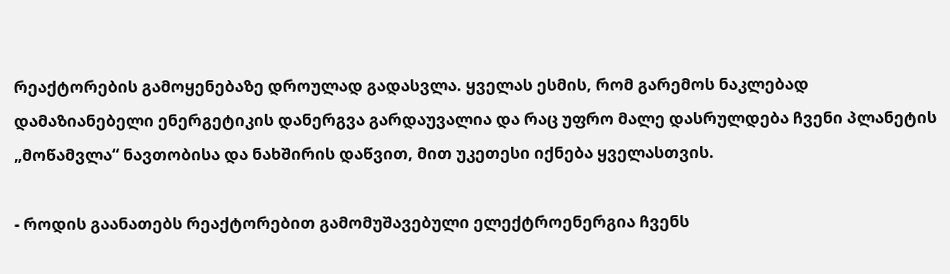რეაქტორების გამოყენებაზე დროულად გადასვლა. ყველას ესმის, რომ გარემოს ნაკლებად დამაზიანებელი ენერგეტიკის დანერგვა გარდაუვალია და რაც უფრო მალე დასრულდება ჩვენი პლანეტის „მოწამვლა“ ნავთობისა და ნახშირის დაწვით, მით უკეთესი იქნება ყველასთვის.

- როდის გაანათებს რეაქტორებით გამომუშავებული ელექტროენერგია ჩვენს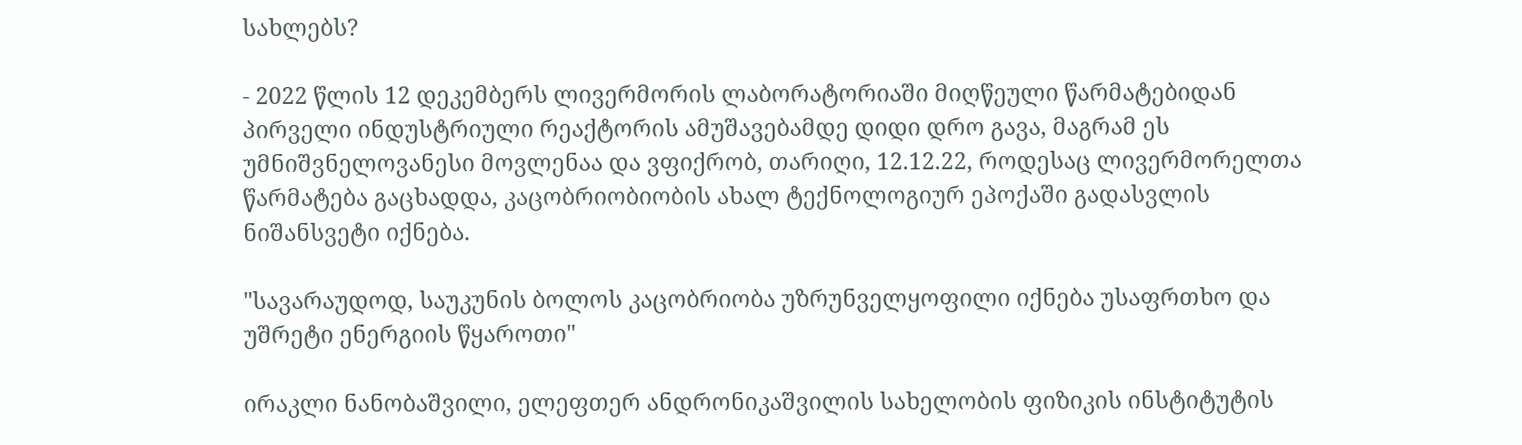სახლებს?

- 2022 წლის 12 დეკემბერს ლივერმორის ლაბორატორიაში მიღწეული წარმატებიდან პირველი ინდუსტრიული რეაქტორის ამუშავებამდე დიდი დრო გავა, მაგრამ ეს უმნიშვნელოვანესი მოვლენაა და ვფიქრობ, თარიღი, 12.12.22, როდესაც ლივერმორელთა წარმატება გაცხადდა, კაცობრიობიობის ახალ ტექნოლოგიურ ეპოქაში გადასვლის ნიშანსვეტი იქნება.

"სავარაუდოდ, საუკუნის ბოლოს კაცობრიობა უზრუნველყოფილი იქნება უსაფრთხო და უშრეტი ენერგიის წყაროთი"

ირაკლი ნანობაშვილი, ელეფთერ ანდრონიკაშვილის სახელობის ფიზიკის ინსტიტუტის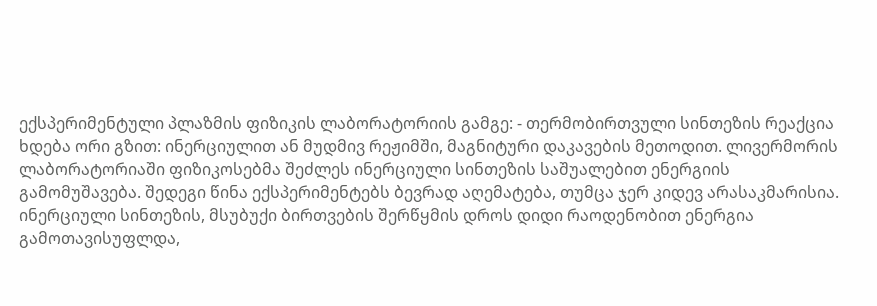ექსპერიმენტული პლაზმის ფიზიკის ლაბორატორიის გამგე: - თერმობირთვული სინთეზის რეაქცია ხდება ორი გზით: ინერციულით ან მუდმივ რეჟიმში, მაგნიტური დაკავების მეთოდით. ლივერმორის ლაბორატორიაში ფიზიკოსებმა შეძლეს ინერციული სინთეზის საშუალებით ენერგიის გამომუშავება. შედეგი წინა ექსპერიმენტებს ბევრად აღემატება, თუმცა ჯერ კიდევ არასაკმარისია. ინერციული სინთეზის, მსუბუქი ბირთვების შერწყმის დროს დიდი რაოდენობით ენერგია გამოთავისუფლდა,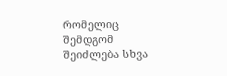რომელიც შემდგომ შეიძლება სხვა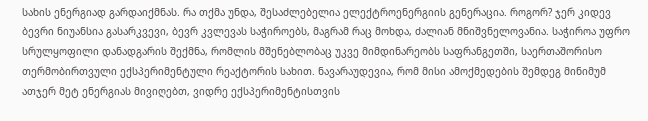სახის ენერგიად გარდაიქმნას. რა თქმა უნდა, შესაძლებელია ელექტროენერგიის გენერაცია. როგორ? ჯერ კიდევ ბევრი ნიუანსია გასარკვევი, ბევრ კვლევას საჭიროებს, მაგრამ რაც მოხდა, ძალიან მნიშვნელოვანია. საჭიროა უფრო სრულყოფილი დანადგარის შექმნა, რომლის მშენებლობაც უკვე მიმდინარეობს საფრანგეთში, საერთაშორისო თერმობირთვული ექსპერიმენტული რეაქტორის სახით. ნავარაუდევია, რომ მისი ამოქმედების შემდეგ მინიმუმ ათჯერ მეტ ენერგიას მივიღებთ, ვიდრე ექსპერიმენტისთვის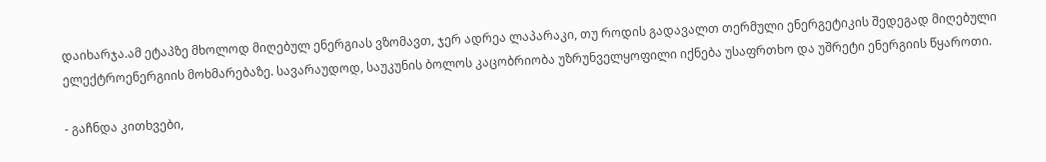დაიხარჯა.ამ ეტაპზე მხოლოდ მიღებულ ენერგიას ვზომავთ, ჯერ ადრეა ლაპარაკი, თუ როდის გადავალთ თერმული ენერგეტიკის შედეგად მიღებული ელექტროენერგიის მოხმარებაზე. სავარაუდოდ, საუკუნის ბოლოს კაცობრიობა უზრუნველყოფილი იქნება უსაფრთხო და უშრეტი ენერგიის წყაროთი.

- გაჩნდა კითხვები,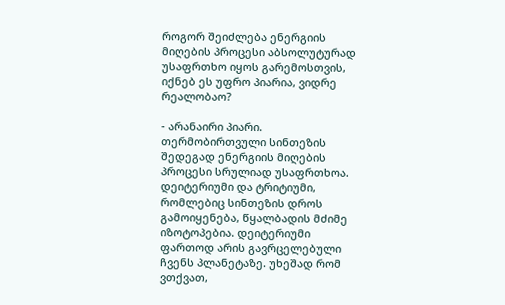როგორ შეიძლება ენერგიის მიღების პროცესი აბსოლუტურად უსაფრთხო იყოს გარემოსთვის, იქნებ ეს უფრო პიარია, ვიდრე რეალობაო?

- არანაირი პიარი. თერმობირთვული სინთეზის შედეგად ენერგიის მიღების პროცესი სრულიად უსაფრთხოა. დეიტერიუმი და ტრიტიუმი, რომლებიც სინთეზის დროს გამოიყენება, წყალბადის მძიმე იზოტოპებია. დეიტერიუმი ფართოდ არის გავრცელებული ჩვენს პლანეტაზე. უხეშად რომ ვთქვათ,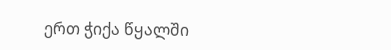ერთ ჭიქა წყალში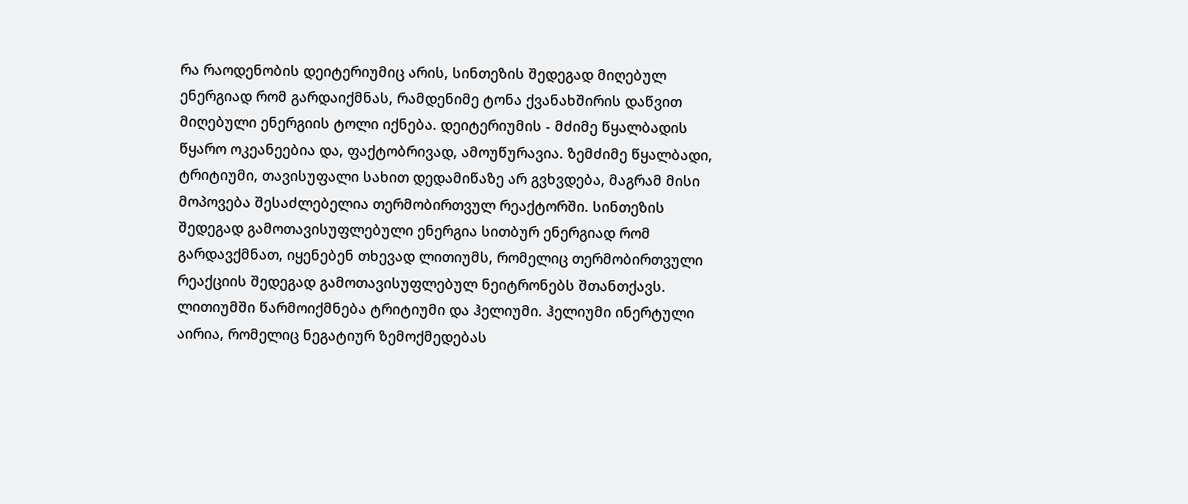რა რაოდენობის დეიტერიუმიც არის, სინთეზის შედეგად მიღებულ ენერგიად რომ გარდაიქმნას, რამდენიმე ტონა ქვანახშირის დაწვით მიღებული ენერგიის ტოლი იქნება. დეიტერიუმის - მძიმე წყალბადის წყარო ოკეანეებია და, ფაქტობრივად, ამოუწურავია. ზემძიმე წყალბადი, ტრიტიუმი, თავისუფალი სახით დედამიწაზე არ გვხვდება, მაგრამ მისი მოპოვება შესაძლებელია თერმობირთვულ რეაქტორში. სინთეზის შედეგად გამოთავისუფლებული ენერგია სითბურ ენერგიად რომ გარდავქმნათ, იყენებენ თხევად ლითიუმს, რომელიც თერმობირთვული რეაქციის შედეგად გამოთავისუფლებულ ნეიტრონებს შთანთქავს. ლითიუმში წარმოიქმნება ტრიტიუმი და ჰელიუმი. ჰელიუმი ინერტული აირია, რომელიც ნეგატიურ ზემოქმედებას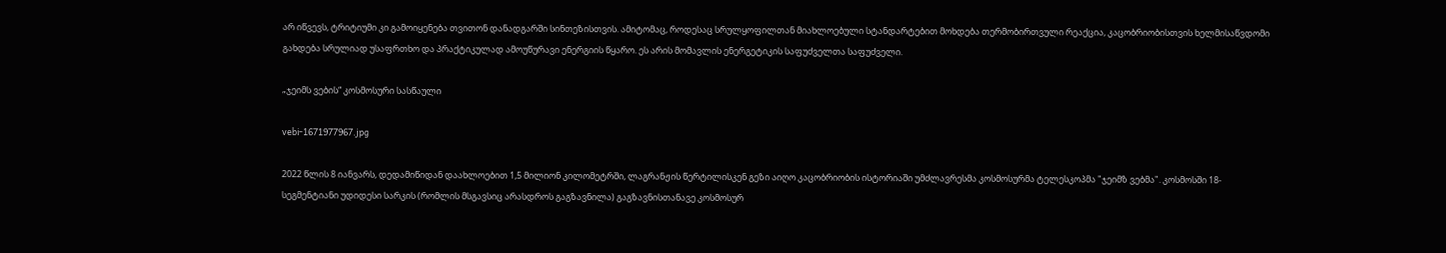არ იწვევს, ტრიტიუმი კი გამოიყენება თვითონ დანადგარში სინთეზისთვის. ამიტომაც, როდესაც სრულყოფილთან მიახლოებული სტანდარტებით მოხდება თერმობირთვული რეაქცია, კაცობრიობისთვის ხელმისაწვდომი გახდება სრულიად უსაფრთხო და პრაქტიკულად ამოუწურავი ენერგიის წყარო. ეს არის მომავლის ენერგეტიკის საფუძველთა საფუძველი.

„ჯეიმს ვების“ კოსმოსური სასწაული

vebi-1671977967.jpg

2022 წლის 8 იანვარს, დედამიწიდან დაახლოებით 1,5 მილიონ კილომეტრში, ლაგრანჟის წერტილისკენ გეზი აიღო კაცობრიობის ისტორიაში უმძლავრესმა კოსმოსურმა ტელესკოპმა "ჯეიმზ ვებმა". კოსმოსში 18-სეგმენტიანი უდიდესი სარკის (რომლის მსგავსიც არასდროს გაგზავნილა) გაგზავნისთანავე კოსმოსურ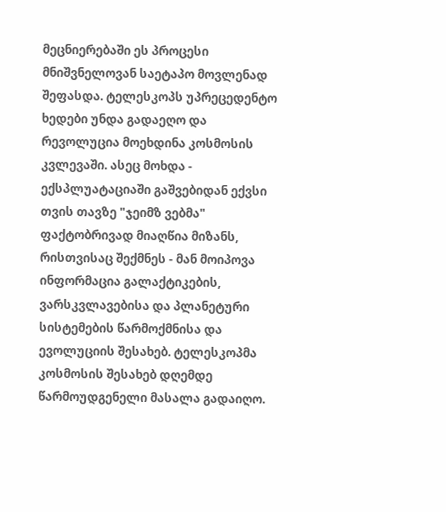მეცნიერებაში ეს პროცესი მნიშვნელოვან საეტაპო მოვლენად შეფასდა. ტელესკოპს უპრეცედენტო ხედები უნდა გადაეღო და რევოლუცია მოეხდინა კოსმოსის კვლევაში. ასეც მოხდა - ექსპლუატაციაში გაშვებიდან ექვსი თვის თავზე "ჯეიმზ ვებმა" ფაქტობრივად მიაღწია მიზანს, რისთვისაც შექმნეს - მან მოიპოვა ინფორმაცია გალაქტიკების, ვარსკვლავებისა და პლანეტური სისტემების წარმოქმნისა და ევოლუციის შესახებ. ტელესკოპმა კოსმოსის შესახებ დღემდე წარმოუდგენელი მასალა გადაიღო.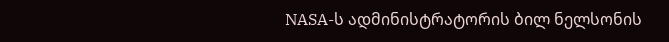NASA-ს ადმინისტრატორის ბილ ნელსონის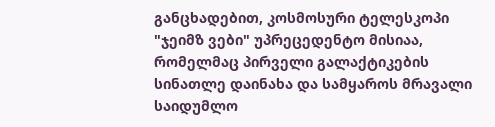განცხადებით, კოსმოსური ტელესკოპი "ჯეიმზ ვები" უპრეცედენტო მისიაა, რომელმაც პირველი გალაქტიკების სინათლე დაინახა და სამყაროს მრავალი საიდუმლო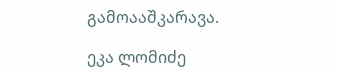გამოააშკარავა.

ეკა ლომიძე